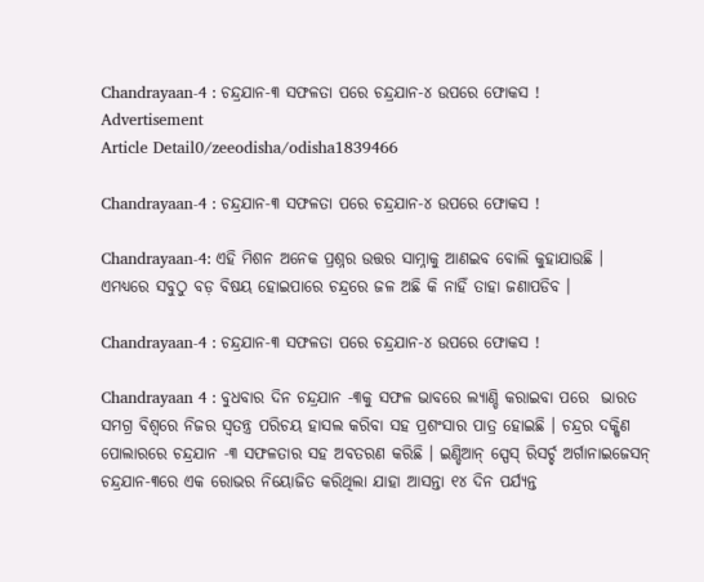Chandrayaan-4 : ଚନ୍ଦ୍ରଯାନ-୩ ସଫଳତା ପରେ ଚନ୍ଦ୍ରଯାନ-୪ ଉପରେ ଫୋକସ !
Advertisement
Article Detail0/zeeodisha/odisha1839466

Chandrayaan-4 : ଚନ୍ଦ୍ରଯାନ-୩ ସଫଳତା ପରେ ଚନ୍ଦ୍ରଯାନ-୪ ଉପରେ ଫୋକସ !

Chandrayaan-4: ଏହି ମିଶନ ଅନେକ ପ୍ରଶ୍ନର ଉତ୍ତର ସାମ୍ନାକୁ ଆଣଇବ ବୋଲି କୁହାଯାଉଛି । ଏମଧ୍ୟରେ ସବୁଠୁ ବଡ଼ ବିଷୟ ହୋଇପାରେ ଚନ୍ଦ୍ରରେ ଜଳ ଅଛି କି ନାହିଁ ତାହା ଜଣାପଡିବ ।

Chandrayaan-4 : ଚନ୍ଦ୍ରଯାନ-୩ ସଫଳତା ପରେ ଚନ୍ଦ୍ରଯାନ-୪ ଉପରେ ଫୋକସ !

Chandrayaan 4 : ବୁଧବାର ଦିନ ଚନ୍ଦ୍ରଯାନ -୩କୁ ସଫଳ ଭାବରେ ଲ୍ୟାଣ୍ଡି କରାଇବା ପରେ  ଭାରତ ସମଗ୍ର ବିଶ୍ୱରେ ନିଜର ସ୍ୱତନ୍ତ୍ର ପରିଚୟ ହାସଲ କରିବା ସହ ପ୍ରଶଂସାର ପାତ୍ର ହୋଇଛି । ଚନ୍ଦ୍ରର ଦକ୍ଷିଣ ପୋଲାରରେ ଚନ୍ଦ୍ରଯାନ -୩ ସଫଳତାର ସହ ଅବତରଣ କରିଛି । ଇଣ୍ଡିଆନ୍ ସ୍ପେସ୍ ରିସର୍ଚ୍ଚ ଅର୍ଗାନାଇଜେସନ୍ ଚନ୍ଦ୍ରଯାନ-୩ରେ ଏକ ରୋଭର ନିୟୋଜିତ କରିଥିଲା ଯାହା ଆସନ୍ତା ୧୪ ଦିନ ପର୍ଯ୍ୟନ୍ତ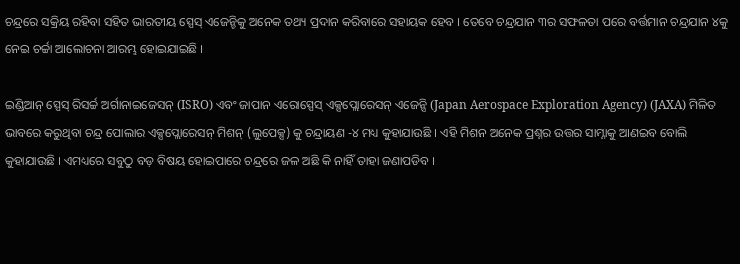ଚନ୍ଦ୍ରରେ ସକ୍ରିୟ ରହିବା ସହିତ ଭାରତୀୟ ସ୍ପେସ୍ ଏଜେନ୍ଚିକୁ ଅନେକ ତଥ୍ୟ ପ୍ରଦାନ କରିବାରେ ସହାୟକ ହେବ । ତେବେ ଚନ୍ଦ୍ରଯାନ ୩ର ସଫଳତା ପରେ ବର୍ତ୍ତମାନ ଚନ୍ଦ୍ରଯାନ ୪କୁ ନେଇ ଚର୍ଚ୍ଚା ଆଲୋଚନା ଆରମ୍ଭ ହୋଇଯାଇଛି ।

ଇଣ୍ଡିଆନ୍ ସ୍ପେସ୍ ରିସର୍ଚ୍ଚ ଅର୍ଗାନାଇଜେସନ୍ (ISRO) ଏବଂ ଜାପାନ ଏରୋସ୍ପେସ୍ ଏକ୍ସପ୍ଲୋରେସନ୍ ଏଜେନ୍ସି (Japan Aerospace Exploration Agency) (JAXA) ମିଳିତ ଭାବରେ କରୁଥିବା ଚନ୍ଦ୍ର ପୋଲାର ଏକ୍ସପ୍ଲୋରେସନ୍ ମିଶନ୍ (ଲୁପେକ୍ସ) କୁ ଚନ୍ଦ୍ରାୟଣ -୪ ମଧ୍ୟ କୁହାଯାଉଛି । ଏହି ମିଶନ ଅନେକ ପ୍ରଶ୍ନର ଉତ୍ତର ସାମ୍ନାକୁ ଆଣଇବ ବୋଲି କୁହାଯାଉଛି । ଏମଧ୍ୟରେ ସବୁଠୁ ବଡ଼ ବିଷୟ ହୋଇପାରେ ଚନ୍ଦ୍ରରେ ଜଳ ଅଛି କି ନାହିଁ ତାହା ଜଣାପଡିବ ।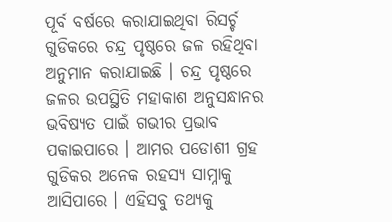ପୂର୍ବ ବର୍ଷରେ କରାଯାଇଥିବା ରିସର୍ଚ୍ଚ ଗୁଡିକରେ ଚନ୍ଦ୍ର ପୃଷ୍ଠରେ ଜଳ ରହିଥିବା ଅନୁମାନ କରାଯାଇଛି । ଚନ୍ଦ୍ର ପୃଷ୍ଠରେ ଜଳର ଉପସ୍ଥିତି ମହାକାଶ ଅନୁସନ୍ଧାନର ଭବିଷ୍ୟତ ପାଇଁ ଗଭୀର ପ୍ରଭାବ ପକାଇପାରେ । ଆମର ପଡୋଶୀ ଗ୍ରହ ଗୁଡିକର ଅନେକ ରହସ୍ୟ ସାମ୍ନାକୁ ଆସିପାରେ । ଏହିସବୁ ତଥ୍ୟକୁ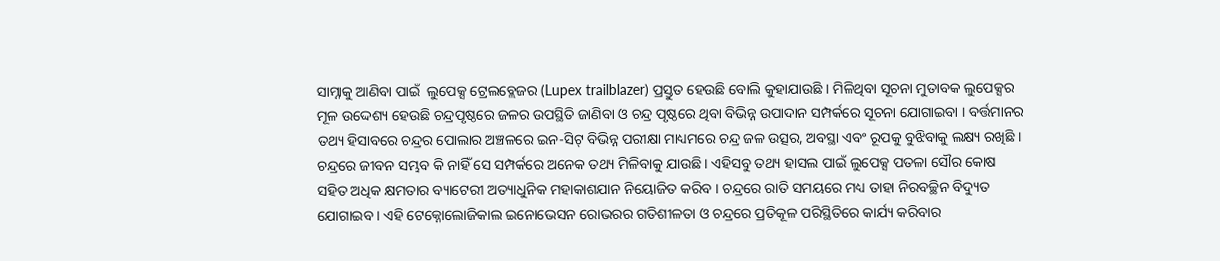ସାମ୍ନାକୁ ଆଣିବା ପାଇଁ  ଲୁପେକ୍ସ ଟ୍ରେଲବ୍ଲେଜର (Lupex trailblazer) ପ୍ରସ୍ତୁତ ହେଉଛି ବୋଲି କୁହାଯାଉଛି । ମିଳିଥିବା ସୂଚନା ମୁତାବକ ଲୁପେକ୍ସର ମୂଳ ଉଦ୍ଦେଶ୍ୟ ହେଉଛି ଚନ୍ଦ୍ରପୃଷ୍ଠରେ ଜଳର ଉପସ୍ଥିତି ଜାଣିବା ଓ ଚନ୍ଦ୍ର ପୃଷ୍ଠରେ ଥିବା ବିଭିନ୍ନ ଉପାଦାନ ସମ୍ପର୍କରେ ସୂଚନା ଯୋଗାଇବା । ବର୍ତ୍ତମାନର ତଥ୍ୟ ହିସାବରେ ଚନ୍ଦ୍ରର ପୋଲାର ଅଞ୍ଚଳରେ ଇନ-ସିଟ୍ ବିଭିନ୍ନ ପରୀକ୍ଷା ମାଧ୍ୟମରେ ଚନ୍ଦ୍ର ଜଳ ଉତ୍ସର, ଅବସ୍ଥା ଏବଂ ରୂପକୁ ବୁଝିବାକୁ ଲକ୍ଷ୍ୟ ରଖିଛି । ଚନ୍ଦ୍ରରେ ଜୀବନ ସମ୍ଭବ କି ନାହିଁ ସେ ସମ୍ପର୍କରେ ଅନେକ ତଥ୍ୟ ମିଳିବାକୁ ଯାଉଛି । ଏହିସବୁ ତଥ୍ୟ ହାସଲ ପାଇଁ ଲୁପେକ୍ସ ପତଳା ସୌର କୋଷ ସହିତ ଅଧିକ କ୍ଷମତାର ବ୍ୟାଟେରୀ ଅତ୍ୟାଧୁନିକ ମହାକାଶଯାନ ନିୟୋଜିତ କରିବ । ଚନ୍ଦ୍ରରେ ରାତି ସମୟରେ ମଧ୍ୟ ତାହା ନିରବଚ୍ଛିନ ବିଦ୍ୟୁତ ଯୋଗାଇବ । ଏହି ଟେକ୍ନୋଲୋଜିକାଲ ଇନୋଭେସନ ରୋଭରର ଗତିଶୀଳତା ଓ ଚନ୍ଦ୍ରରେ ପ୍ରତିକୂଳ ପରିସ୍ଥିତିରେ କାର୍ଯ୍ୟ କରିବାର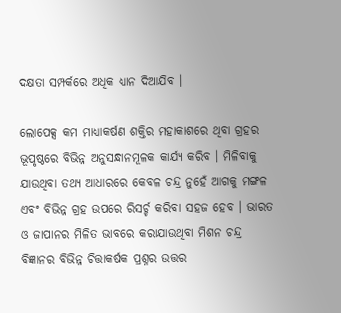ଦକ୍ଷତା ସମ୍ପର୍କରେ ଅଧିକ ଧ୍ୟାନ ଦିଆଯିବ ।

ଲୋପେକ୍ସ କମ ମାଧ୍ୟାକର୍ଷଣ ଶକ୍ତିର ମହାକାଶରେ ଥିବା ଗ୍ରହର ଭୂପୃଷ୍ଠରେ ବିଭିନ୍ନ ଅନୁସନ୍ଧାନମୂଳକ କାର୍ଯ୍ୟ କରିବ । ମିଳିବାକୁ ଯାଉଥିବା ତଥ୍ୟ ଆଧାରରେ କେବଳ ଚନ୍ଦ୍ର ନୁହେଁ ଆଗକୁ ମଙ୍ଗଳ ଏବଂ ବିଭିନ୍ନ ଗ୍ରହ ଉପରେ ରିସର୍ଚ୍ଚ କରିବା ସହଜ ହେବ । ଭାରତ ଓ ଜାପାନର ମିଳିତ ଭାବରେ କରାଯାଉଥିବା ମିଶନ ଚନ୍ଦ୍ର ବିଜ୍ଞାନର ବିଭିନ୍ନ ଚିତ୍ତାକର୍ଷକ ପ୍ରଶ୍ନର ଉତ୍ତର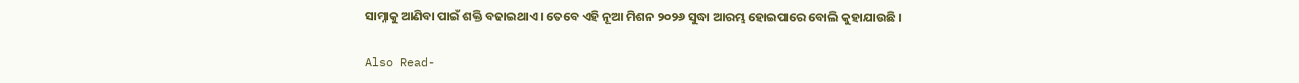ସାମ୍ନାକୁ ଆଣିବା ପାଇଁ ଶକ୍ତି ବଢାଇଥାଏ । ତେବେ ଏହି ନୂଆ ମିଶନ ୨୦୨୬ ସୁଦ୍ଧା ଆରମ୍ଭ ହୋଇପାରେ ବୋଲି କୁହାଯାଉଛି ।

Also Read-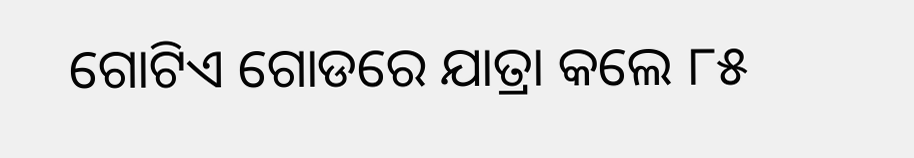ଗୋଟିଏ ଗୋଡରେ ଯାତ୍ରା କଲେ ୮୫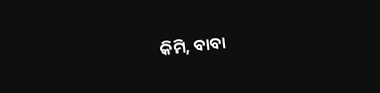କିମି, ବାବା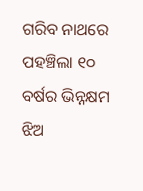ଗରିବ ନାଥରେ ପହଞ୍ଚିଲା ୧୦ ବର୍ଷର ଭିନ୍ନକ୍ଷମ ଝିଅ